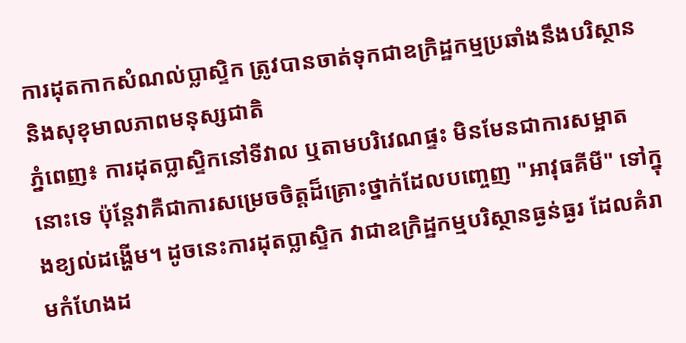ការដុតកាកសំណល់ប្លាស្ទិក ត្រូវបានចាត់ទុកជាឧក្រិដ្ឋកម្មប្រឆាំងនឹងបរិស្ថាន និងសុខុមាលភាពមនុស្សជាតិ
ភ្នំពេញ៖ ការដុតប្លាស្ទិកនៅទីវាល ឬតាមបរិវេណផ្ទះ មិនមែនជាការសម្អាតនោះទេ ប៉ុន្តែវាគឺជាការសម្រេចចិត្តដ៏គ្រោះថ្នាក់ដែលបញ្ចេញ "អាវុធគីមី" ទៅក្នុងខ្យល់ដង្ហើម។ ដូចនេះការដុតប្លាស្ទិក វាជាឧក្រិដ្ឋកម្មបរិស្ថានធ្ងន់ធ្ងរ ដែលគំរាមកំហែងដ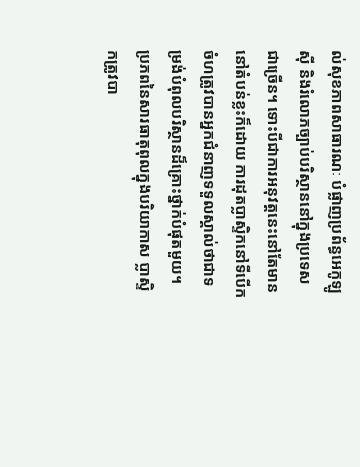ល់សុខភាពសាធារណៈ បំផ្លាញប្រព័ន្ធអេកូឡូស៊ី និងរំលោភច្បាប់បរិស្ថាននៅក្នុងប្រទេសជាច្រើន។ ទោះបីជាការអនុវត្តនេះនៅតែមាននៅតំបន់ខ្លះក៏ដោយ ការដុតប្លាស្ទិកនៅទីបើកចំហត្រូវបានអ្នកជំនាញទទួលស្គាល់ថាជាទម្រង់បំពុលបរិស្ថានដ៏គ្រោះថ្នាក់បំផុតមួយ។
ប្រភពនៃសារធាតុពុលក្នុងបរិយាកាស ប្លាស្ទិកត្រូវបា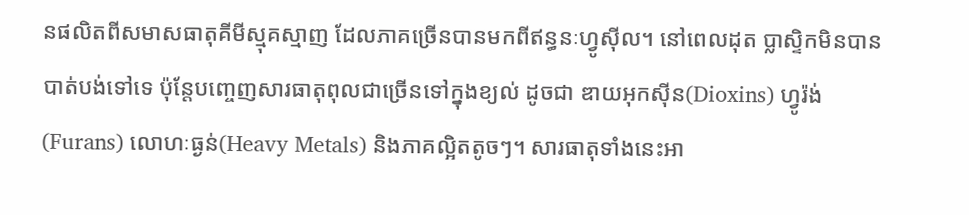នផលិតពីសមាសធាតុគីមីស្មុគស្មាញ ដែលភាគច្រើនបានមកពីឥន្ធនៈហ្វូស៊ីល។ នៅពេលដុត ប្លាស្ទិកមិនបានបាត់បង់ទៅទេ ប៉ុន្តែបញ្ចេញសារធាតុពុលជាច្រើនទៅក្នុងខ្យល់ ដូចជា ឌាយអុកស៊ីន(Dioxins) ហ្វូរ៉ង់(Furans) លោហៈធ្ងន់(Heavy Metals) និងភាគល្អិតតូចៗ។ សារធាតុទាំងនេះអា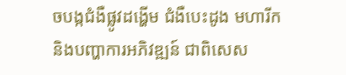ចបង្កជំងឺផ្លូវដង្ហើម ជំងឺបេះដូង មហារីក និងបញ្ហាការអភិវឌ្ឍន៍ ជាពិសេស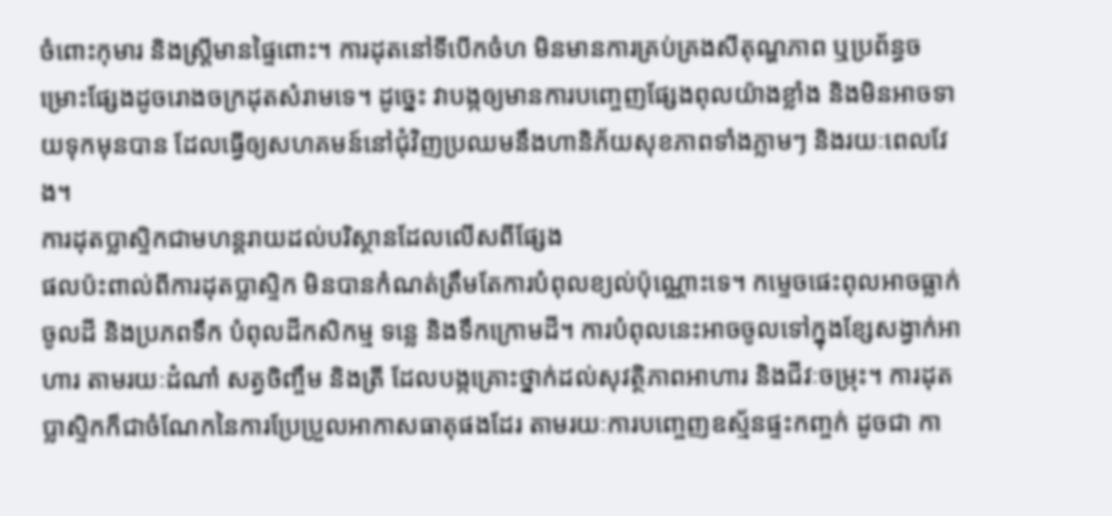ចំពោះកុមារ និងស្ត្រីមានផ្ទៃពោះ។ ការដុតនៅទីបើកចំហ មិនមានការគ្រប់គ្រងសីតុណ្ហភាព ឬប្រព័ន្ធចម្រោះផ្សែងដូចរោងចក្រដុតសំរាមទេ។ ដូច្នេះ វាបង្កឲ្យមានការបញ្ចេញផ្សែងពុលយ៉ាងខ្លាំង និងមិនអាចទាយទុកមុនបាន ដែលធ្វើឲ្យសហគមន៍នៅជុំវិញប្រឈមនឹងហានិភ័យសុខភាពទាំងភ្លាមៗ និងរយៈពេលវែង។
ការដុតប្លាស្ទិកជាមហន្តរាយដល់បរិស្ថានដែលលើសពីផ្សែង
ផលប៉ះពាល់ពីការដុតប្លាស្ទិក មិនបានកំណត់ត្រឹមតែការបំពុលខ្យល់ប៉ុណ្ណោះទេ។ កម្ទេចផេះពុលអាចធ្លាក់ចូលដី និងប្រភពទឹក បំពុលដីកសិកម្ម ទន្លេ និងទឹកក្រោមដី។ ការបំពុលនេះអាចចូលទៅក្នុងខ្សែសង្វាក់អាហារ តាមរយៈដំណាំ សត្វចិញ្ចឹម និងត្រី ដែលបង្កគ្រោះថ្នាក់ដល់សុវត្ថិភាពអាហារ និងជីវៈចម្រុះ។ ការដុតប្លាស្ទិកក៏ជាចំណែកនៃការប្រែប្រួលអាកាសធាតុផងដែរ តាមរយៈការបញ្ចេញឧស្ម័នផ្ទះកញ្ចក់ ដូចជា កា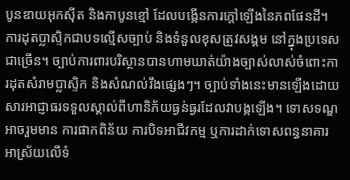បូនឌាយអុកស៊ីត និងកាបូនខ្មៅ ដែលបង្កើនការក្តៅឡើងនៃភពផែនដី។
ការដុតប្លាស្ទិកជាបទល្មើសច្បាប់ និងទំនួលខុសត្រូវសង្គម នៅក្នុងប្រទេសជាច្រើន។ ច្បាប់ការពារបរិស្ថានបានហាមឃាត់យ៉ាងច្បាស់លាស់ចំពោះការដុតសំរាមប្លាស្ទិក និងសំណល់រឹងផ្សេងៗ។ ច្បាប់ទាំងនេះមានឡើងដោយសារអាជ្ញាធរទទួលស្គាល់ពីហានិភ័យធ្ងន់ធ្ងរដែលវាបង្កឡើង។ ទោសទណ្ឌអាចរួមមាន ការផាកពិន័យ ការបិទអាជីវកម្ម ឬការដាក់ទោសពន្ធនាគារ អាស្រ័យលើទំ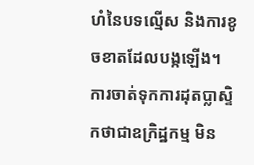ហំនៃបទល្មើស និងការខូចខាតដែលបង្កឡើង។
ការចាត់ទុកការដុតប្លាស្ទិកថាជាឧក្រិដ្ឋកម្ម មិន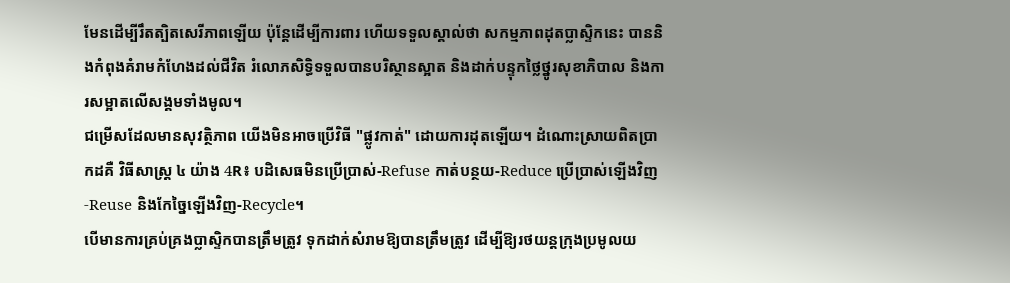មែនដើម្បីរឹតត្បិតសេរីភាពឡើយ ប៉ុន្តែដើម្បីការពារ ហើយទទួលស្គាល់ថា សកម្មភាពដុតប្លាស្ទិកនេះ បាននិងកំពុងគំរាមកំហែងដល់ជីវិត រំលោភសិទ្ធិទទួលបានបរិស្ថានស្អាត និងដាក់បន្ទុកថ្លៃថ្នូរសុខាភិបាល និងការសម្អាតលើសង្គមទាំងមូល។
ជម្រើសដែលមានសុវត្ថិភាព យើងមិនអាចប្រើវិធី "ផ្លូវកាត់" ដោយការដុតឡើយ។ ដំណោះស្រាយពិតប្រាកដគឺ វិធីសាស្រ្ត ៤ យ៉ាង 4R៖ បដិសេធមិនប្រើប្រាស់-Refuse កាត់បន្ថយ-Reduce ប្រើប្រាស់ឡើងវិញ -Reuse និងកែច្នៃឡើងវិញ-Recycle។
បេីមានការគ្រប់គ្រងប្លាស្ទិកបានត្រឹមត្រូវ ទុកដាក់សំរាមឱ្យបានត្រឹមត្រូវ ដើម្បីឱ្យរថយន្តក្រុងប្រមូលយ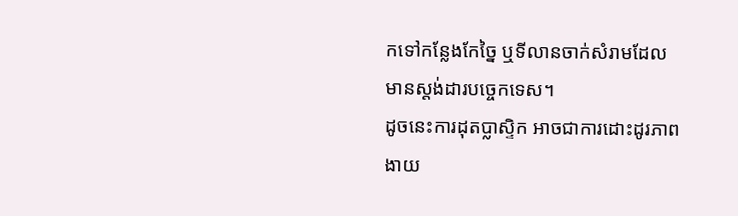កទៅកន្លែងកែច្នៃ ឬទីលានចាក់សំរាមដែលមានស្តង់ដារបច្ចេកទេស។
ដូចនេះការដុតប្លាស្ទិក អាចជាការដោះដូរភាពងាយ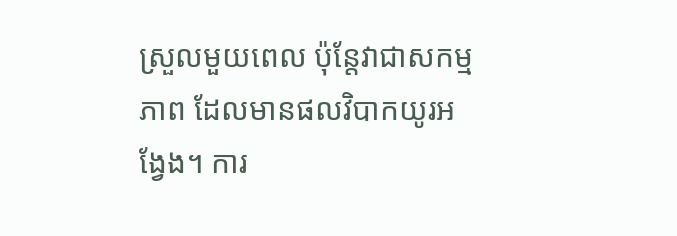ស្រួលមួយពេល ប៉ុន្តែវាជាសកម្មភាព ដែលមានផលវិបាកយូរអង្វែង។ ការ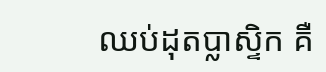ឈប់ដុតប្លាស្ទិក គឺ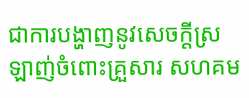ជាការបង្ហាញនូវសេចក្ដីស្រឡាញ់ចំពោះគ្រួសារ សហគម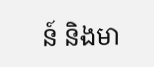ន៍ និងមា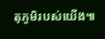តុភូមិរបស់យើង៕